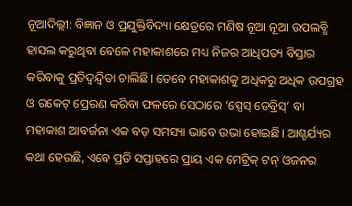ନୂଆଦିଲ୍ଲୀ: ବିଜ୍ଞାନ ଓ ପ୍ରଯୁକ୍ତିବିଦ୍ୟା କ୍ଷେତ୍ରରେ ମଣିଷ ନୂଆ ନୂଆ ଉପଲବ୍ଧି ହାସଲ କରୁଥିବା ବେଳେ ମହାକାଶରେ ମଧ୍ୟ ନିଜର ଆଧିପତ୍ୟ ବିସ୍ତାର କରିବାକୁ ପ୍ରତିଦ୍ୱନ୍ଦ୍ୱିତା ଚାଲିଛି। ତେବେ ମହାକାଶକୁ ଅଧିକରୁ ଅଧିକ ଉପଗ୍ରହ ଓ ରକେଟ୍ ପ୍ରେରଣ କରିବା ଫଳରେ ସେଠାରେ ‘ସ୍ପେସ୍ ଡେବ୍ରିସ୍’ ବା ମହାକାଶ ଆବର୍ଜନା ଏକ ବଡ଼ ସମସ୍ୟା ଭାବେ ଉଭା ହୋଇଛି। ଆଶ୍ଚର୍ଯ୍ୟର କଥା ହେଉଛି, ଏବେ ପ୍ରତି ସପ୍ତାହରେ ପ୍ରାୟ ଏକ ମେଟ୍ରିକ୍ ଟନ୍ ଓଜନର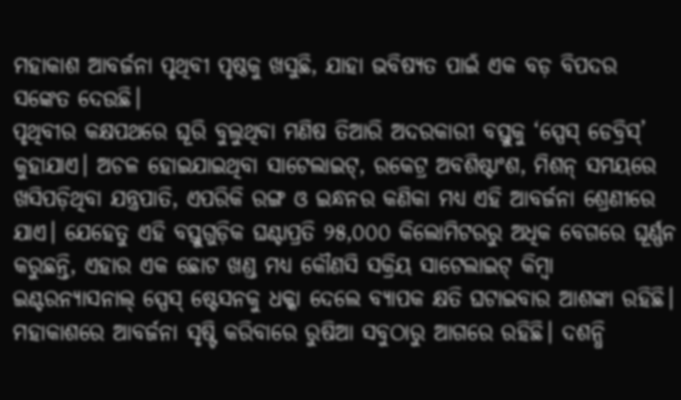ମହାକାଶ ଆବର୍ଜନା ପୃଥିବୀ ପୃଷ୍ଠକୁ ଖସୁଛି, ଯାହା ଭବିଷ୍ୟତ ପାଇଁ ଏକ ବଡ଼ ବିପଦର ସଙ୍କେତ ଦେଉଛି।
ପୃଥିବୀର କକ୍ଷପଥରେ ଘୂରି ବୁଲୁଥିବା ମଣିଷ ତିଆରି ଅଦରକାରୀ ବସ୍ତୁକୁ ‘ସ୍ପେସ୍ ଡେବ୍ରିସ୍’ କୁହାଯାଏ। ଅଚଳ ହୋଇଯାଇଥିବା ସାଟେଲାଇଟ୍, ରକେଟ୍ର ଅବଶିଷ୍ଟାଂଶ, ମିଶନ୍ ସମୟରେ ଖସିପଡ଼ିଥିବା ଯନ୍ତ୍ରପାତି, ଏପରିକି ରଙ୍ଗ ଓ ଇନ୍ଧନର କଣିକା ମଧ୍ୟ ଏହି ଆବର୍ଜନା ଶ୍ରେଣୀରେ ଯାଏ। ଯେହେତୁ ଏହି ବସ୍ତୁଗୁଡ଼ିକ ଘଣ୍ଟାପ୍ରତି ୨୫,୦୦୦ କିଲୋମିଟରରୁ ଅଧିକ ବେଗରେ ଘୂର୍ଣ୍ଣନ କରୁଛନ୍ତି, ଏହାର ଏକ ଛୋଟ ଖଣ୍ଡ ମଧ୍ୟ କୌଣସି ସକ୍ରିୟ ସାଟେଲାଇଟ୍ କିମ୍ବା ଇଣ୍ଟରନ୍ୟାସନାଲ୍ ସ୍ପେସ୍ ଷ୍ଟେସନକୁ ଧକ୍କା ଦେଲେ ବ୍ୟାପକ କ୍ଷତି ଘଟାଇବାର ଆଶଙ୍କା ରହିଛି।
ମହାକାଶରେ ଆବର୍ଜନା ସୃଷ୍ଟି କରିବାରେ ରୁଷିଆ ସବୁଠାରୁ ଆଗରେ ରହିଛି। ଦଶନ୍ଧି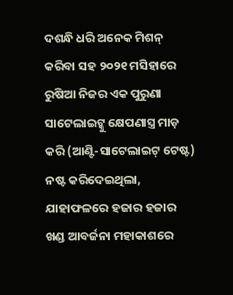ଦଶନ୍ଧି ଧରି ଅନେକ ମିଶନ୍ କରିବା ସହ ୨୦୨୧ ମସିହାରେ ରୁଷିଆ ନିଜର ଏକ ପୁରୁଣା ସାଟେଲାଇଟ୍କୁ କ୍ଷେପଣାସ୍ତ୍ର ମାଡ଼ କରି (ଆଣ୍ଟି-ସାଟେଲାଇଟ୍ ଟେଷ୍ଟ) ନଷ୍ଟ କରିଦେଇଥିଲା, ଯାହାଫଳରେ ହଜାର ହଜାର ଖଣ୍ଡ ଆବର୍ଜନା ମହାକାଶରେ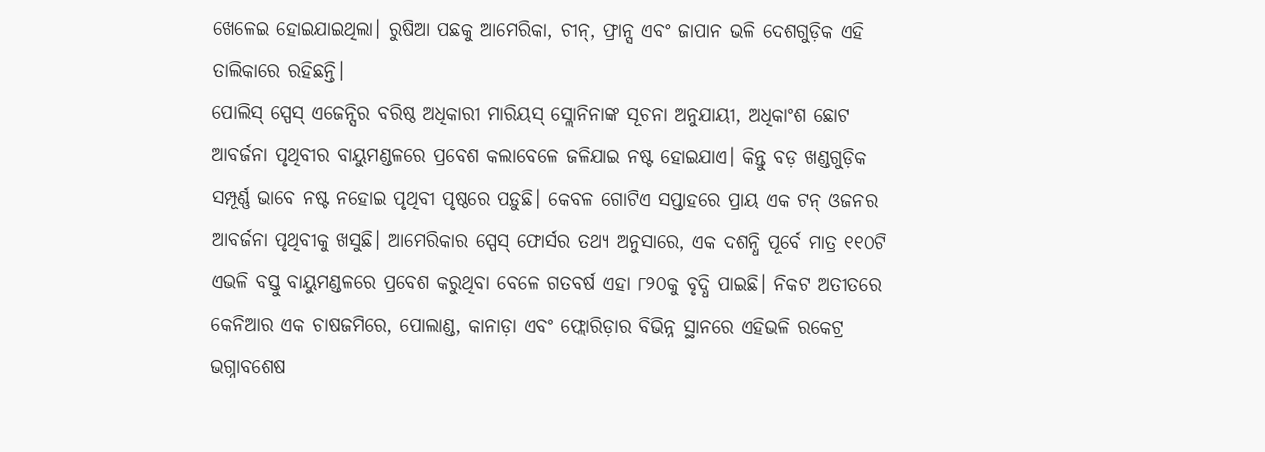ଖେଳେଇ ହୋଇଯାଇଥିଲା। ରୁଷିଆ ପଛକୁ ଆମେରିକା, ଚୀନ୍, ଫ୍ରାନ୍ସ ଏବଂ ଜାପାନ ଭଳି ଦେଶଗୁଡ଼ିକ ଏହି ତାଲିକାରେ ରହିଛନ୍ତି।
ପୋଲିସ୍ ସ୍ପେସ୍ ଏଜେନ୍ସିର ବରିଷ୍ଠ ଅଧିକାରୀ ମାରିୟସ୍ ସ୍ଲୋନିନାଙ୍କ ସୂଚନା ଅନୁଯାୟୀ, ଅଧିକାଂଶ ଛୋଟ ଆବର୍ଜନା ପୃଥିବୀର ବାୟୁମଣ୍ଡଳରେ ପ୍ରବେଶ କଲାବେଳେ ଜଳିଯାଇ ନଷ୍ଟ ହୋଇଯାଏ। କିନ୍ତୁ ବଡ଼ ଖଣ୍ଡଗୁଡ଼ିକ ସମ୍ପୂର୍ଣ୍ଣ ଭାବେ ନଷ୍ଟ ନହୋଇ ପୃଥିବୀ ପୃଷ୍ଠରେ ପଡ଼ୁଛି। କେବଳ ଗୋଟିଏ ସପ୍ତାହରେ ପ୍ରାୟ ଏକ ଟନ୍ ଓଜନର ଆବର୍ଜନା ପୃଥିବୀକୁ ଖସୁଛି। ଆମେରିକାର ସ୍ପେସ୍ ଫୋର୍ସର ତଥ୍ୟ ଅନୁସାରେ, ଏକ ଦଶନ୍ଧି ପୂର୍ବେ ମାତ୍ର ୧୧୦ଟି ଏଭଳି ବସ୍ତୁ ବାୟୁମଣ୍ଡଳରେ ପ୍ରବେଶ କରୁଥିବା ବେଳେ ଗତବର୍ଷ ଏହା ୮୨୦କୁ ବୃଦ୍ଧି ପାଇଛି। ନିକଟ ଅତୀତରେ କେନିଆର ଏକ ଚାଷଜମିରେ, ପୋଲାଣ୍ଡ, କାନାଡ଼ା ଏବଂ ଫ୍ଲୋରିଡ଼ାର ବିଭିନ୍ନ ସ୍ଥାନରେ ଏହିଭଳି ରକେଟ୍ର ଭଗ୍ନାବଶେଷ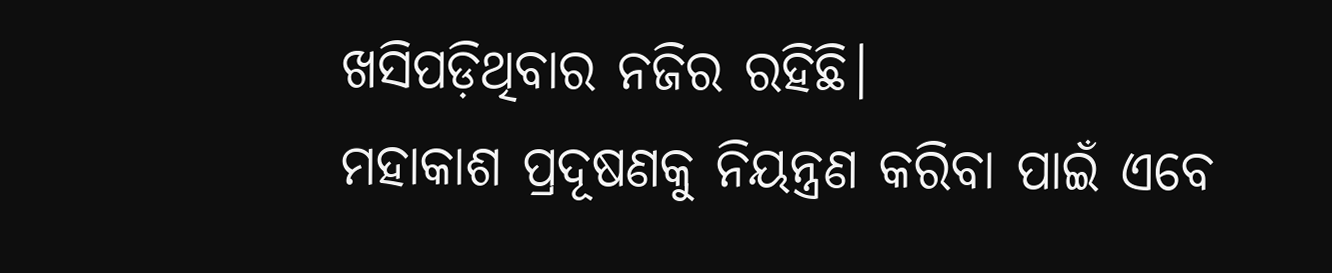ଖସିପଡ଼ିଥିବାର ନଜିର ରହିଛି।
ମହାକାଶ ପ୍ରଦୂଷଣକୁ ନିୟନ୍ତ୍ରଣ କରିବା ପାଇଁ ଏବେ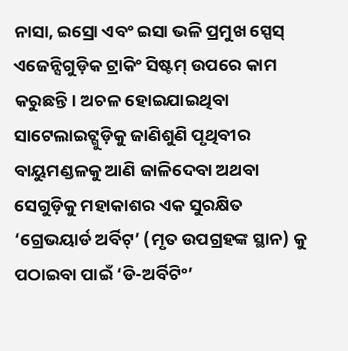ନାସା, ଇସ୍ରୋ ଏବଂ ଇସା ଭଳି ପ୍ରମୁଖ ସ୍ପେସ୍ ଏଜେନ୍ସିଗୁଡ଼ିକ ଟ୍ରାକିଂ ସିଷ୍ଟମ୍ ଉପରେ କାମ କରୁଛନ୍ତି। ଅଚଳ ହୋଇଯାଇଥିବା ସାଟେଲାଇଟ୍ଗୁଡ଼ିକୁ ଜାଣିଶୁଣି ପୃଥିବୀର ବାୟୁମଣ୍ଡଳକୁ ଆଣି ଜାଳିଦେବା ଅଥବା ସେଗୁଡ଼ିକୁ ମହାକାଶର ଏକ ସୁରକ୍ଷିତ ‘ଗ୍ରେଭୟାର୍ଡ ଅର୍ବିଟ୍’ (ମୃତ ଉପଗ୍ରହଙ୍କ ସ୍ଥାନ) କୁ ପଠାଇବା ପାଇଁ ‘ଡି-ଅର୍ବିଟିଂ’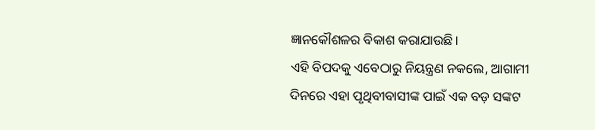ଜ୍ଞାନକୌଶଳର ବିକାଶ କରାଯାଉଛି।
ଏହି ବିପଦକୁ ଏବେଠାରୁ ନିୟନ୍ତ୍ରଣ ନକଲେ, ଆଗାମୀ ଦିନରେ ଏହା ପୃଥିବୀବାସୀଙ୍କ ପାଇଁ ଏକ ବଡ଼ ସଙ୍କଟ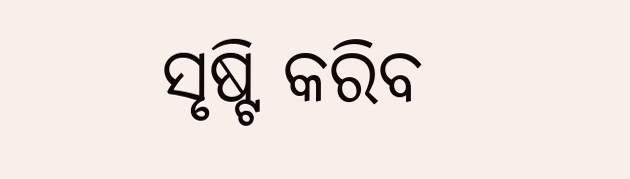ସୃଷ୍ଟି କରିବ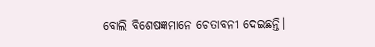ବୋଲି ବିଶେଷଜ୍ଞମାନେ ଚେତାବନୀ ଦେଇଛନ୍ତି।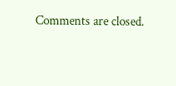Comments are closed.